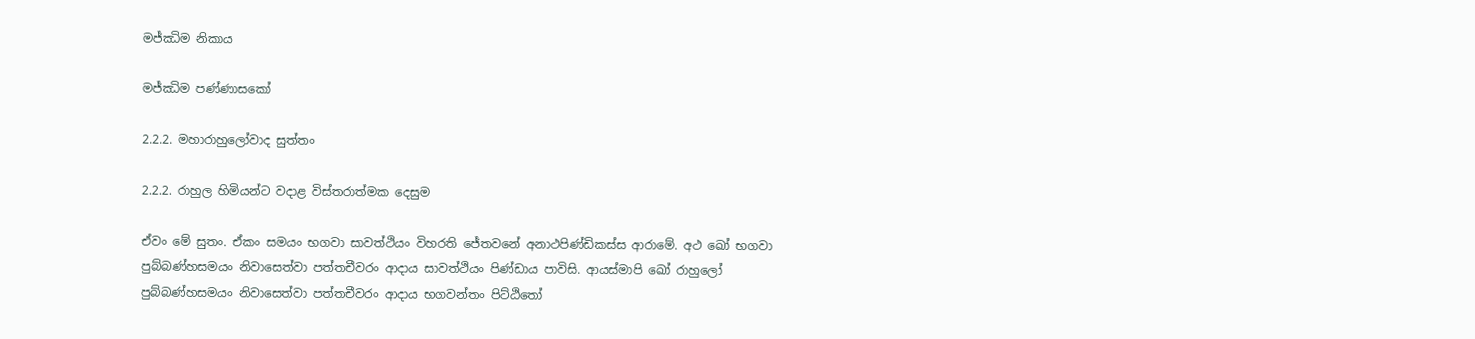මජ්ඣිම නිකාය

මජ්ඣිම පණ්ණාසකෝ

2.2.2. මහාරාහුලෝවාද සුත්තං

2.2.2. රාහුල හිමියන්ට වදාළ විස්තරාත්මක දෙසුම

ඒවං මේ සුතං. ඒකං සමයං භගවා සාවත්ථියං විහරති ජේතවනේ අනාථපිණ්ඩිකස්ස ආරාමේ. අථ ඛෝ භගවා පුබ්බණ්හසමයං නිවාසෙත්වා පත්තචීවරං ආදාය සාවත්ථියං පිණ්ඩාය පාවිසි. ආයස්මාපි ඛෝ රාහුලෝ පුබ්බණ්හසමයං නිවාසෙත්වා පත්තචීවරං ආදාය භගවන්තං පිට්ඨිතෝ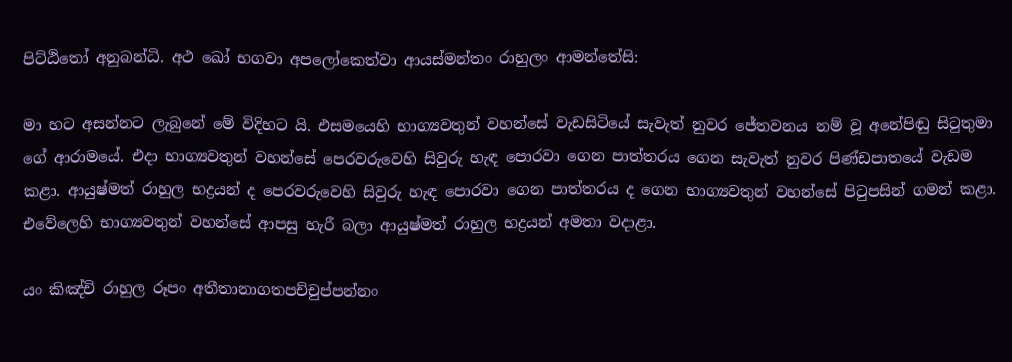පිට්ඨිතෝ අනුබන්ධි. අථ ඛෝ භගවා අපලෝකෙත්වා ආයස්මන්තං රාහුලං ආමන්තේසි:

මා හට අසන්නට ලැබුනේ මේ විදිහට යි. එසමයෙහි භාග්‍යවතුන් වහන්සේ වැඩසිටියේ සැවැත් නුවර ජේතවනය නම් වූ අනේපිඬු සිටුතුමා ගේ ආරාමයේ. එදා භාග්‍යවතුන් වහන්සේ පෙරවරුවෙහි සිවුරු හැඳ පොරවා ගෙන පාත්තරය ගෙන සැවැත් නුවර පිණ්ඩපාතයේ වැඩම කළා. ආයුෂ්මත් රාහුල භද්‍රයන් ද පෙරවරුවෙහි සිවුරු හැඳ පොරවා ගෙන පාත්තරය ද ගෙන භාග්‍යවතුන් වහන්සේ පිටුපසින් ගමන් කළා. එවේලෙහි භාග්‍යවතුන් වහන්සේ ආපසු හැරී බලා ආයුෂ්මත් රාහුල භද්‍රයන් අමතා වදාළා.

යං කිඤ්චි රාහුල රූපං අතීතානාගතපච්චුප්පන්නං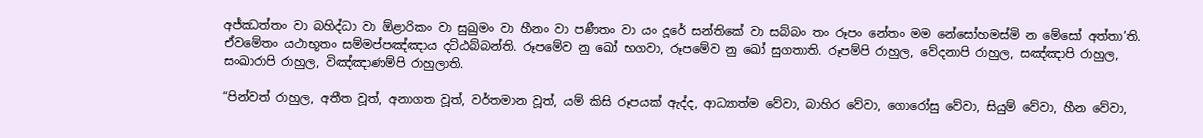අජ්ඣත්තං වා බහිද්ධා වා ඕළාරිකං වා සුඛුමං වා හීනං වා පණීතං වා යං දූරේ සන්තිකේ වා සබ්බං තං රූපං නේතං මම නේසෝහමස්මි න මේසෝ අත්තා’ති. ඒවමේතං යථාභූතං සම්මප්පඤ්ඤාය දට්ඨබ්බන්ති. රූපමේව නු ඛෝ භගවා, රූපමේව නු ඛෝ සුගතාති. රූපම්පි රාහුල, වේදනාපි රාහුල, සඤ්ඤාපි රාහුල, සංඛාරාපි රාහුල, විඤ්ඤාණම්පි රාහුලාති.

“පින්වත් රාහුල, අතීත වූත්, අනාගත වූත්, වර්තමාන වූත්, යම් කිසි රූපයක් ඇද්ද, ආධ්‍යාත්ම වේවා, බාහිර වේවා, ගොරෝසු වේවා, සියුම් වේවා, හීන වේවා,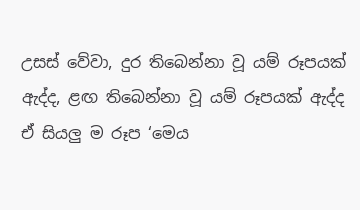උසස් වේවා, දුර තිබෙන්නා වූ යම් රූපයක් ඇද්ද, ළඟ තිබෙන්නා වූ යම් රූපයක් ඇද්ද ඒ සියලු ම රූප ‘මෙය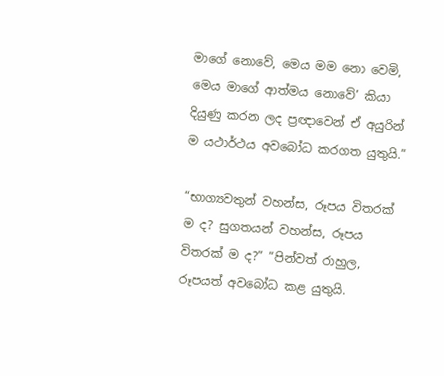මාගේ නොවේ, මෙය මම නො වෙමි, මෙය මාගේ ආත්මය නොවේ’ කියා දියුණු කරන ලද ප්‍රඥාවෙන් ඒ අයුරින් ම යථාර්ථය අවබෝධ කරගත යුතුයි.”

“භාග්‍යවතුන් වහන්ස, රූපය විතරක් ම ද? සුගතයන් වහන්ස, රූපය විතරක් ම ද?” “පින්වත් රාහුල, රූපයත් අවබෝධ කළ යුතුයි.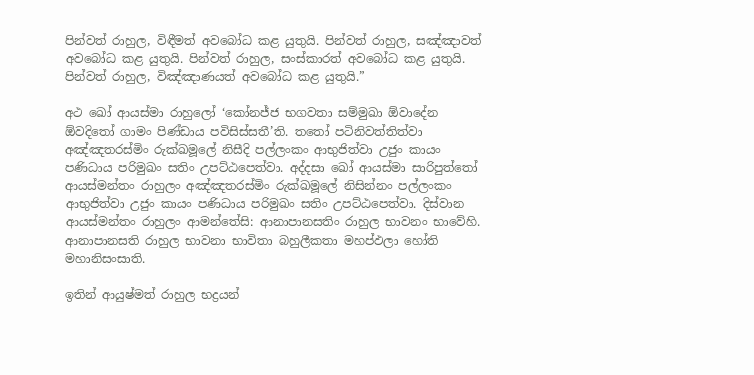පින්වත් රාහුල, විඳීමත් අවබෝධ කළ යුතුයි. පින්වත් රාහුල, සඤ්ඤාවත් අවබෝධ කළ යුතුයි. පින්වත් රාහුල, සංස්කාරත් අවබෝධ කළ යුතුයි. පින්වත් රාහුල, විඤ්ඤාණයත් අවබෝධ කළ යුතුයි.”

අථ ඛෝ ආයස්මා රාහුලෝ ‘කෝනජ්ජ භගවතා සම්මුඛා ඕවාදේන ඕවදිතෝ ගාමං පිණ්ඩාය පවිසිස්සතී’ති. තතෝ පටිනිවත්තිත්වා අඤ්ඤතරස්මිං රුක්ඛමූලේ නිසීදි පල්ලංකං ආභුජිත්වා උජුං කායං පණිධාය පරිමුඛං සතිං උපට්ඨපෙත්වා. අද්දසා ඛෝ ආයස්මා සාරිපුත්තෝ ආයස්මන්තං රාහුලං අඤ්ඤතරස්මිං රුක්ඛමූලේ නිසින්නං පල්ලංකං ආභුජිත්වා උජුං කායං පණිධාය පරිමුඛං සතිං උපට්ඨපෙත්වා. දිස්වාන ආයස්මන්තං රාහුලං ආමන්තේසි: ආනාපානසතිං රාහුල භාවනං භාවේහි. ආනාපානසති රාහුල භාවනා භාවිතා බහුලීකතා මහප්ඵලා හෝති මහානිසංසාති.

ඉතින් ආයුෂ්මත් රාහුල භද්‍රයන්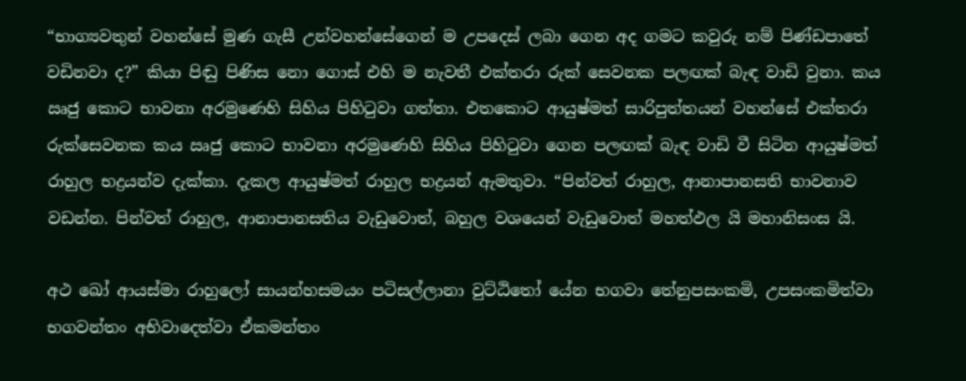“භාග්‍යවතුන් වහන්සේ මුණ ගැසී උන්වහන්සේගෙන් ම උපදෙස් ලබා ගෙන අද ගමට කවුරු නම් පිණ්ඩපාතේ වඩිනවා ද?” කියා පිඬු පිණිස නො ගොස් එහි ම නැවතී එක්තරා රුක් සෙවනක පලඟක් බැඳ වාඩි වුනා. කය ඍජු කොට භාවනා අරමුණෙහි සිහිය පිහිටුවා ගත්තා. එතකොට ආයුෂ්මත් සාරිපුත්තයන් වහන්සේ එක්තරා රුක්සෙවනක කය ඍජු කොට භාවනා අරමුණෙහි සිහිය පිහිටුවා ගෙන පලඟක් බැඳ වාඩි වී සිටින ආයුෂ්මත් රාහුල භද්‍රයන්ව දැක්කා. දැකල ආයුෂ්මත් රාහුල භද්‍රයන් ඇමතුවා. “පින්වත් රාහුල, ආනාපානසති භාවනාව වඩන්න. පින්වත් රාහුල, ආනාපානසතිය වැඩුවොත්, බහුල වශයෙන් වැඩුවොත් මහත්ඵල යි මහානිසංස යි.

අථ ඛෝ ආයස්මා රාහුලෝ සායන්හසමයං පටිසල්ලානා වුට්ඨිතෝ යේන භගවා තේනුපසංකමි, උපසංකමිත්වා භගවන්තං අභිවාදෙත්වා ඒකමන්තං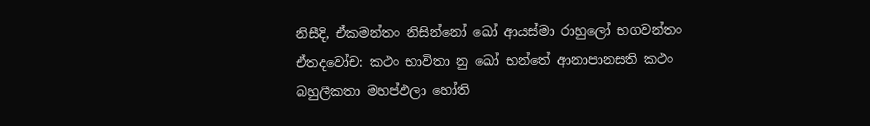නිසීදි, ඒකමන්තං නිසින්නෝ ඛෝ ආයස්මා රාහුලෝ භගවන්තං ඒතදවෝච: කථං භාවිතා නු ඛෝ භන්තේ ආනාපානසති කථං බහුලීකතා මහප්ඵලා හෝති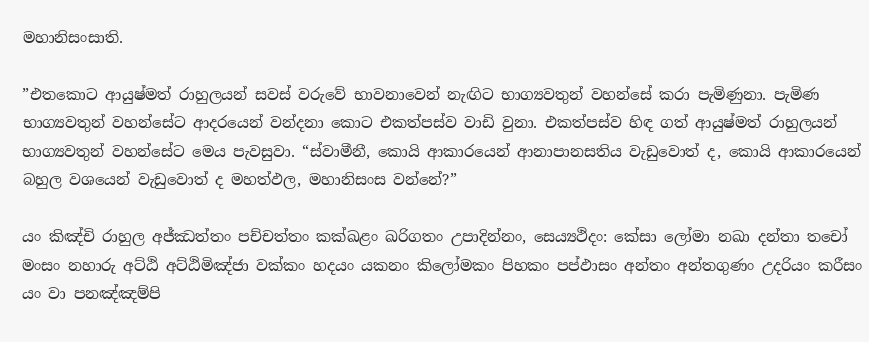මහානිසංසාති.

”එතකොට ආයුෂ්මත් රාහුලයන් සවස් වරුවේ භාවනාවෙන් නැඟිට භාග්‍යවතුන් වහන්සේ කරා පැමිණුනා. පැමිණ භාග්‍යවතුන් වහන්සේට ආදරයෙන් වන්දනා කොට එකත්පස්ව වාඩි වුනා. එකත්පස්ව හිඳ ගත් ආයුෂ්මත් රාහුලයන් භාග්‍යවතුන් වහන්සේට මෙය පැවසුවා. “ස්වාමීනී, කොයි ආකාරයෙන් ආනාපානසතිය වැඩුවොත් ද, කොයි ආකාරයෙන් බහුල වශයෙන් වැඩුවොත් ද මහත්ඵල, මහානිසංස වන්නේ?”

යං කිඤ්චි රාහුල අජ්ඣත්තං පච්චත්තං කක්ඛළං ඛරිගතං උපාදින්නං, සෙය්‍යථිදං: කේසා ලෝමා නඛා දන්තා තචෝ මංසං නහාරු අට්ඨි අට්ඨිමිඤ්ජා වක්කං හදයං යකනං කිලෝමකං පිහකං පප්ඵාසං අන්තං අන්තගුණං උදරියං කරීසං යං වා පනඤ්ඤම්පි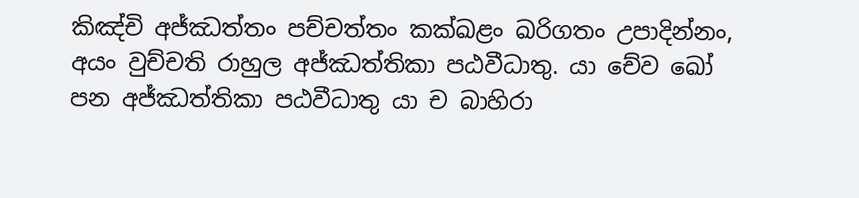කිඤ්චි අජ්ඣත්තං පච්චත්තං කක්ඛළං ඛරිගතං උපාදින්නං, අයං වුච්චති රාහුල අජ්ඣත්තිකා පඨවීධාතු. යා චේව ඛෝ පන අජ්ඣත්තිකා පඨවීධාතු යා ච බාහිරා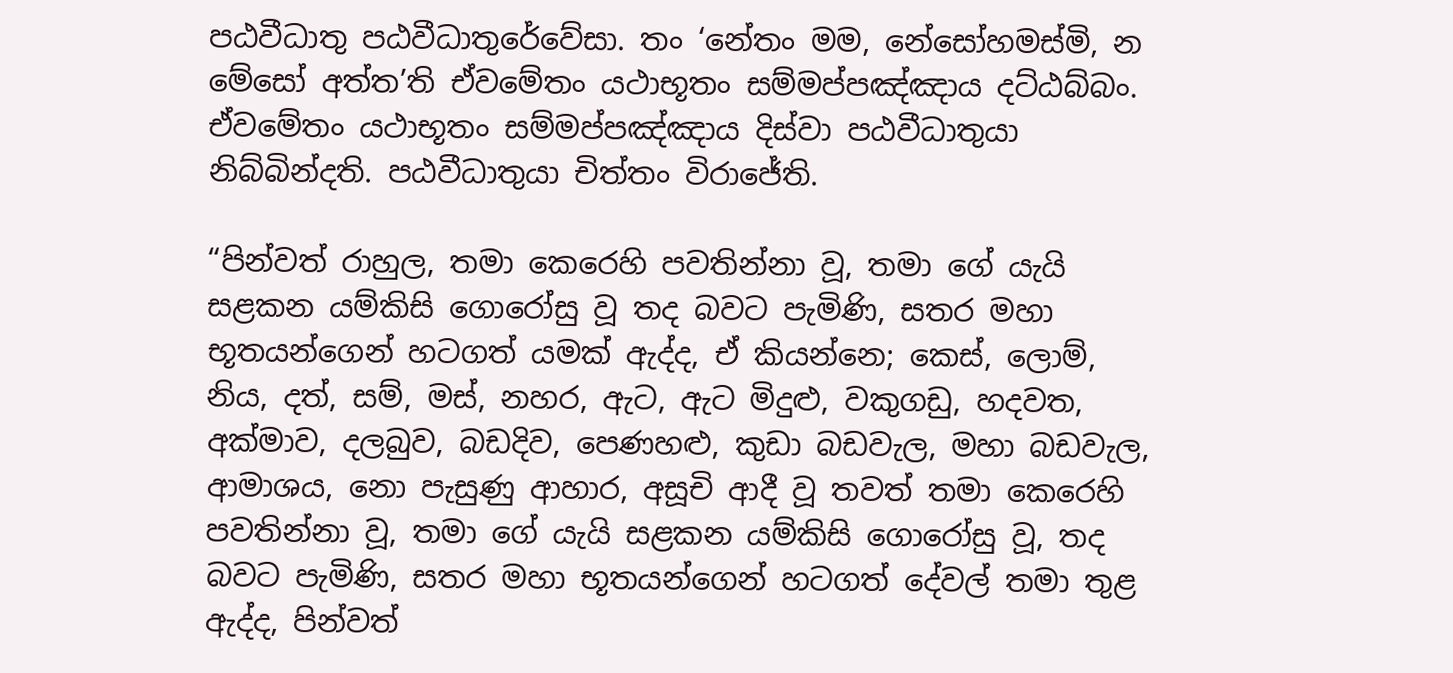පඨවීධාතු පඨවීධාතුරේවේසා. තං ‘නේතං මම, නේසෝහමස්මි, න මේසෝ අත්ත’ති ඒවමේතං යථාභූතං සම්මප්පඤ්ඤාය දට්ඨබ්බං. ඒවමේතං යථාභූතං සම්මප්පඤ්ඤාය දිස්වා පඨවීධාතුයා නිබ්බින්දති. පඨවීධාතුයා චිත්තං විරාජේති.

“පින්වත් රාහුල, තමා කෙරෙහි පවතින්නා වූ, තමා ගේ යැයි සළකන යම්කිසි ගොරෝසු වූ තද බවට පැමිණි, සතර මහා භූතයන්ගෙන් හටගත් යමක් ඇද්ද, ඒ කියන්නෙ; කෙස්, ලොම්, නිය, දත්, සම්, මස්, නහර, ඇට, ඇට මිදුළු, වකුගඩු, හදවත, අක්මාව, දලබුව, බඩදිව, පෙණහළු, කුඩා බඩවැල, මහා බඩවැල, ආමාශය, නො පැසුණු ආහාර, අසූචි ආදී වූ තවත් තමා කෙරෙහි පවතින්නා වූ, තමා ගේ යැයි සළකන යම්කිසි ගොරෝසු වූ, තද බවට පැමිණි, සතර මහා භූතයන්ගෙන් හටගත් දේවල් තමා තුළ ඇද්ද, පින්වත්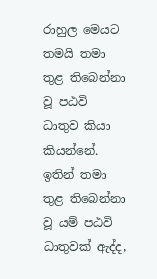රාහුල මෙයට තමයි තමා තුළ තිබෙන්නා වූ පඨවි ධාතුව කියා කියන්නේ. ඉතින් තමා තුළ තිබෙන්නා වූ යම් පඨවි ධාතුවක් ඇද්ද,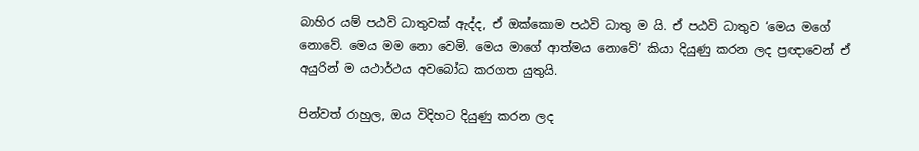බාහිර යම් පඨවි ධාතුවක් ඇද්ද, ඒ ඔක්කොම පඨවි ධාතු ම යි. ඒ පඨවි ධාතුව ‘මෙය මගේ නොවේ. මෙය මම නො වෙමි. මෙය මාගේ ආත්මය නොවේ’ කියා දියුණු කරන ලද ප්‍රඥාවෙන් ඒ අයුරින් ම යථාර්ථය අවබෝධ කරගත යුතුයි.

පින්වත් රාහුල, ඔය විදිහට දියුණු කරන ලද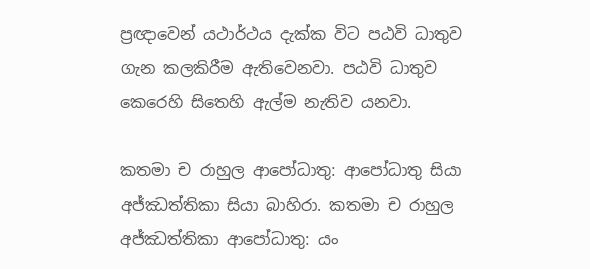ප්‍රඥාවෙන් යථාර්ථය දැක්ක විට පඨවි ධාතුව ගැන කලකිරීම ඇතිවෙනවා. පඨවි ධාතුව කෙරෙහි සිතෙහි ඇල්ම නැතිව යනවා.

කතමා ච රාහුල ආපෝධාතු: ආපෝධාතු සියා අජ්ඣත්තිකා සියා බාහිරා. කතමා ච රාහුල අජ්ඣත්තිකා ආපෝධාතු: යං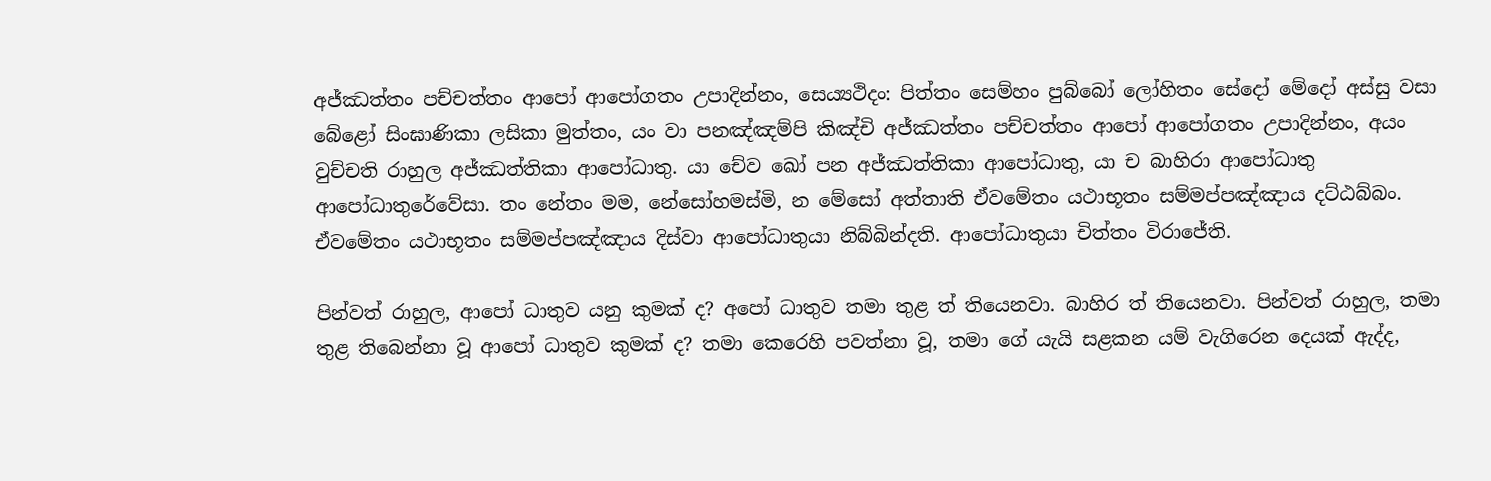අජ්ඣත්තං පච්චත්තං ආපෝ ආපෝගතං උපාදින්නං, සෙය්‍යථිදං: පිත්තං සෙම්හං පුබ්බෝ ලෝහිතං සේදෝ මේදෝ අස්සු වසා බේළෝ සිංඝාණිකා ලසිකා මුත්තං, යං වා පනඤ්ඤම්පි කිඤ්චි අජ්ඣත්තං පච්චත්තං ආපෝ ආපෝගතං උපාදින්නං, අයං වුච්චති රාහුල අජ්ඣත්තිකා ආපෝධාතු. යා චේව ඛෝ පන අජ්ඣත්තිකා ආපෝධාතු, යා ච බාහිරා ආපෝධාතු ආපෝධාතුරේවේසා. තං නේතං මම, නේසෝහමස්මි, න මේසෝ අත්තාති ඒවමේතං යථාභූතං සම්මප්පඤ්ඤාය දට්ඨබ්බං. ඒවමේතං යථාභූතං සම්මප්පඤ්ඤාය දිස්වා ආපෝධාතුයා නිබ්බින්දති. ආපෝධාතුයා චිත්තං විරාජේති.

පින්වත් රාහුල, ආපෝ ධාතුව යනු කුමක් ද? අපෝ ධාතුව තමා තුළ ත් තියෙනවා. බාහිර ත් තියෙනවා. පින්වත් රාහුල, තමා තුළ තිබෙන්නා වූ ආපෝ ධාතුව කුමක් ද? තමා කෙරෙහි පවත්නා වූ, තමා ගේ යැයි සළකන යම් වැගිරෙන දෙයක් ඇද්ද,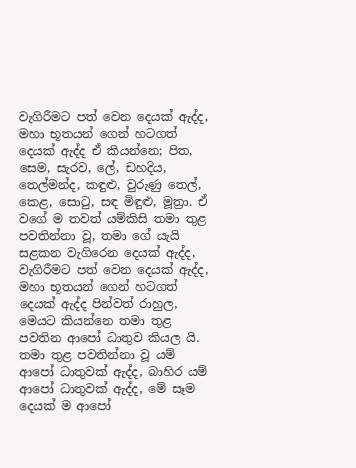වැගිරීමට පත් වෙන දෙයක් ඇද්ද, මහා භූතයන් ගෙන් හටගත් දෙයක් ඇද්ද ඒ කියන්නෙ; පිත, සෙම, සැරව, ලේ, ඩහදිය, තෙල්මන්ද, කඳුළු, වුරුණු තෙල්, කෙළ, සොටු, සඳ මිඳුළු, මූත්‍රා. ඒ වගේ ම තවත් යම්කිසි තමා තුළ පවතින්නා වූ, තමා ගේ යැයි සළකන වැගිරෙන දෙයක් ඇද්ද, වැගිරීමට පත් වෙන දෙයක් ඇද්ද, මහා භූතයන් ගෙන් හටගත් දෙයක් ඇද්ද පින්වත් රාහුල, මෙයට කියන්නෙ තමා තුළ පවතින ආපෝ ධාතුව කියල යි. තමා තුළ පවතින්නා වූ යම් ආපෝ ධාතුවක් ඇද්ද, බාහිර යම් ආපෝ ධාතුවක් ඇද්ද, මේ සෑම දෙයක් ම ආපෝ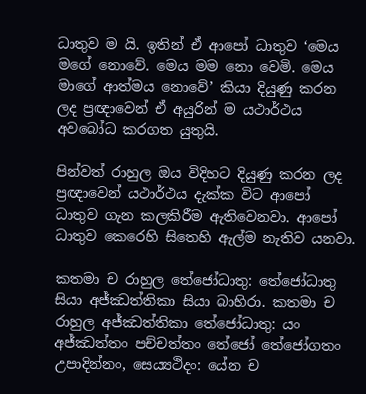ධාතුව ම යි. ඉතින් ඒ ආපෝ ධාතුව ‘මෙය මගේ නොවේ. මෙය මම නො වෙමි. මෙය මාගේ ආත්මය නොවේ’ කියා දියුණු කරන ලද ප්‍රඥාවෙන් ඒ අයුරින් ම යථාර්ථය අවබෝධ කරගත යුතුයි.

පින්වත් රාහුල ඔය විදිහට දියුණු කරන ලද ප්‍රඥාවෙන් යථාර්ථය දැක්ක විට ආපෝ ධාතුව ගැන කලකිරීම ඇතිවෙනවා. ආපෝ ධාතුව කෙරෙහි සිතෙහි ඇල්ම නැතිව යනවා.

කතමා ච රාහුල තේජෝධාතු: තේජෝධාතු සියා අජ්ඣත්තිකා සියා බාහිරා. කතමා ච රාහුල අජ්ඣත්තිකා තේජෝධාතු: යං අජ්ඣත්තං පච්චත්තං තේජෝ තේජෝගතං උපාදින්නං, සෙය්‍යථිදං: යේන ච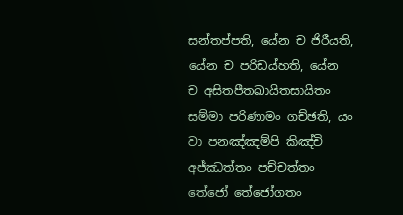සන්තප්පති, යේන ච ජිරීයති, යේන ච පරිඩය්හති, යේන ච අසිතපීතඛායිතසායිතං සම්මා පරිණාමං ගච්ඡති, යං වා පනඤ්ඤම්පි කිඤ්චි අජ්ඣත්තං පච්චත්තං තේජෝ තේජෝගතං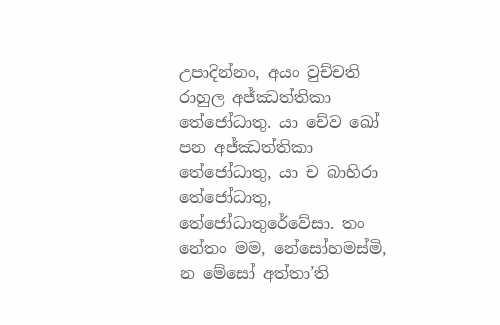උපාදින්නං, අයං වුච්චති රාහුල අජ්ඣත්තිකා තේජෝධාතු. යා චේව ඛෝ පන අජ්ඣත්තිකා තේජෝධාතු, යා ච බාහිරා තේජෝධාතු, තේජෝධාතුරේවේසා. තං නේතං මම, නේසෝහමස්මි, න මේසෝ අත්තා’ති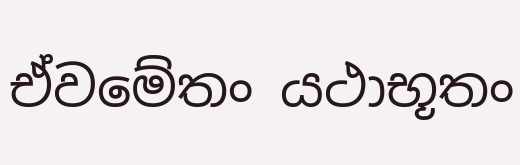ඒවමේතං යථාභූතං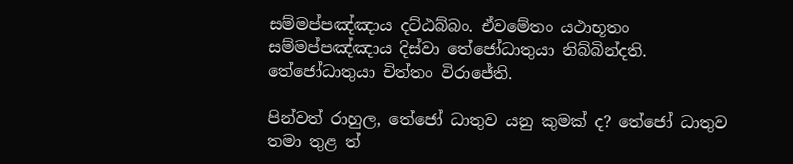සම්මප්පඤ්ඤාය දට්ඨබ්බං. ඒවමේතං යථාභූතං සම්මප්පඤ්ඤාය දිස්වා තේජෝධාතුයා නිබ්බින්දති. තේජෝධාතුයා චිත්තං විරාජේති.

පින්වත් රාහුල, තේජෝ ධාතුව යනු කුමක් ද? තේජෝ ධාතුව තමා තුළ ත්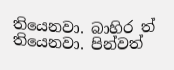තියෙනවා. බාහිර ත් තියෙනවා. පින්වත්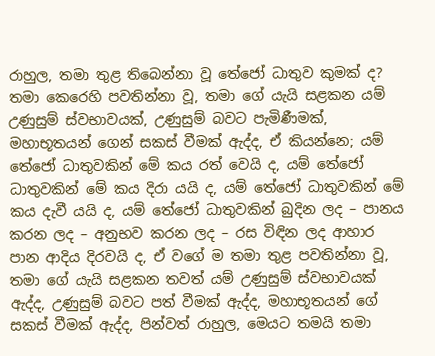රාහුල, තමා තුළ තිබෙන්නා වූ තේජෝ ධාතුව කුමක් ද? තමා කෙරෙහි පවතින්නා වූ, තමා ගේ යැයි සළකන යම් උණුසුම් ස්වභාවයක්, උණුසුම් බවට පැමිණීමක්, මහාභූතයන් ගෙන් සකස් වීමක් ඇද්ද, ඒ කියන්නෙ; යම් තේජෝ ධාතුවකින් මේ කය රත් වෙයි ද, යම් තේජෝ ධාතුවකින් මේ කය දිරා යයි ද, යම් තේජෝ ධාතුවකින් මේ කය දැවී යයි ද, යම් තේජෝ ධාතුවකින් බුදින ලද – පානය කරන ලද – අනුභව කරන ලද – රස විඳින ලද ආහාර පාන ආදිය දිරවයි ද, ඒ වගේ ම තමා තුළ පවතින්නා වූ, තමා ගේ යැයි සළකන තවත් යම් උණුසුම් ස්වභාවයක් ඇද්ද, උණුසුම් බවට පත් වීමක් ඇද්ද, මහාභූතයන් ගේ සකස් වීමක් ඇද්ද, පින්වත් රාහුල, මෙයට තමයි තමා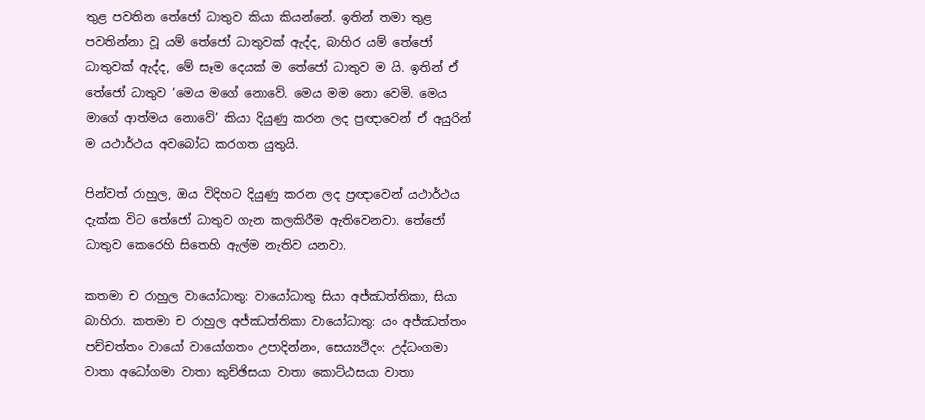තුළ පවතින තේජෝ ධාතුව කියා කියන්නේ. ඉතින් තමා තුළ පවතින්නා වූ යම් තේජෝ ධාතුවක් ඇද්ද, බාහිර යම් තේජෝ ධාතුවක් ඇද්ද, මේ සෑම දෙයක් ම තේජෝ ධාතුව ම යි. ඉතින් ඒ තේජෝ ධාතුව ‘මෙය මගේ නොවේ. මෙය මම නො වෙමි. මෙය මාගේ ආත්මය නොවේ’ කියා දියුණු කරන ලද ප්‍රඥාවෙන් ඒ අයුරින් ම යථාර්ථය අවබෝධ කරගත යුතුයි.

පින්වත් රාහුල, ඔය විදිහට දියුණු කරන ලද ප්‍රඥාවෙන් යථාර්ථය දැක්ක විට තේජෝ ධාතුව ගැන කලකිරීම ඇතිවෙනවා. තේජෝ ධාතුව කෙරෙහි සිතෙහි ඇල්ම නැතිව යනවා.

කතමා ච රාහුල වායෝධාතු: වායෝධාතු සියා අජ්ඣත්තිකා, සියා බාහිරා. කතමා ච රාහුල අජ්ඣත්තිකා වායෝධාතු: යං අජ්ඣත්තං පච්චත්තං වායෝ වායෝගතං උපාදින්නං, සෙය්‍යථිදං: උද්ධංගමා වාතා අධෝගමා වාතා කුච්ඡිසයා වාතා කොට්ඨසයා වාතා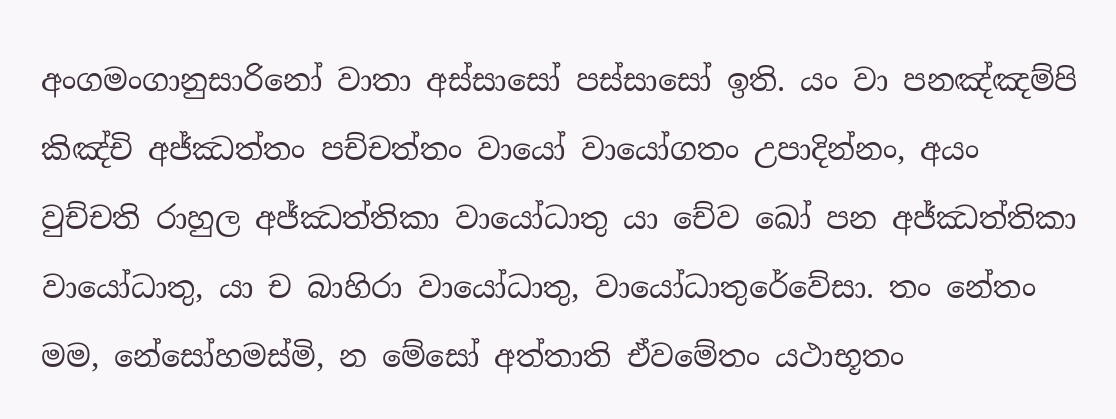අංගමංගානුසාරිනෝ වාතා අස්සාසෝ පස්සාසෝ ඉති. යං වා පනඤ්ඤම්පි කිඤ්චි අජ්ඣත්තං පච්චත්තං වායෝ වායෝගතං උපාදින්නං, අයං වුච්චති රාහුල අජ්ඣත්තිකා වායෝධාතු යා චේව ඛෝ පන අජ්ඣත්තිකා වායෝධාතු, යා ච බාහිරා වායෝධාතු, වායෝධාතුරේවේසා. තං නේතං මම, නේසෝහමස්මි, න මේසෝ අත්තාති ඒවමේතං යථාභූතං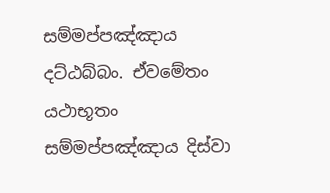සම්මප්පඤ්ඤාය දට්ඨබ්බං. ඒවමේතං යථාභූතං සම්මප්පඤ්ඤාය දිස්වා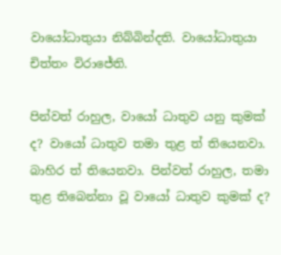වායෝධාතුයා නිබ්බින්දති. වායෝධාතුයා චිත්තං විරාජේති.

පින්වත් රාහුල, වායෝ ධාතුව යනු කුමක් ද? වායෝ ධාතුව තමා තුළ ත් තියෙනවා. බාහිර ත් තියෙනවා. පින්වත් රාහුල, තමා තුළ තිබෙන්නා වූ වායෝ ධාතුව කුමක් ද?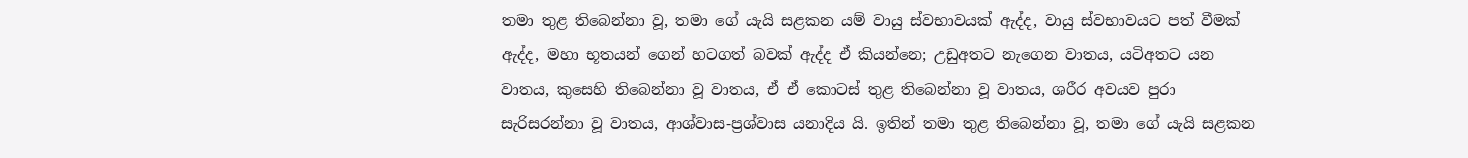තමා තුළ තිබෙන්නා වූ, තමා ගේ යැයි සළකන යම් වායු ස්වභාවයක් ඇද්ද, වායු ස්වභාවයට පත් වීමක් ඇද්ද, මහා භූතයන් ගෙන් හටගත් බවක් ඇද්ද ඒ කියන්නෙ; උඩුඅතට නැගෙන වාතය, යටිඅතට යන වාතය, කුසෙහි තිබෙන්නා වූ වාතය, ඒ ඒ කොටස් තුළ තිබෙන්නා වූ වාතය, ශරීර අවයව පුරා සැරිසරන්නා වූ වාතය, ආශ්වාස-ප්‍රශ්වාස යනාදිය යි. ඉතින් තමා තුළ තිබෙන්නා වූ, තමා ගේ යැයි සළකන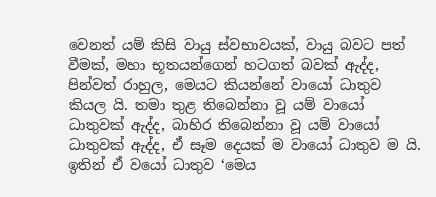වෙනත් යම් කිසි වායු ස්වභාවයක්, වායු බවට පත් වීමක්, මහා භූතයන්ගෙන් හටගත් බවක් ඇද්ද, පින්වත් රාහුල, මෙයට කියන්නේ වායෝ ධාතුව කියල යි. තමා තුළ තිබෙන්නා වූ යම් වායෝ ධාතුවක් ඇද්ද, බාහිර තිබෙන්නා වූ යම් වායෝ ධාතුවක් ඇද්ද, ඒ සෑම දෙයක් ම වායෝ ධාතුව ම යි. ඉතින් ඒ වයෝ ධාතුව ‘මෙය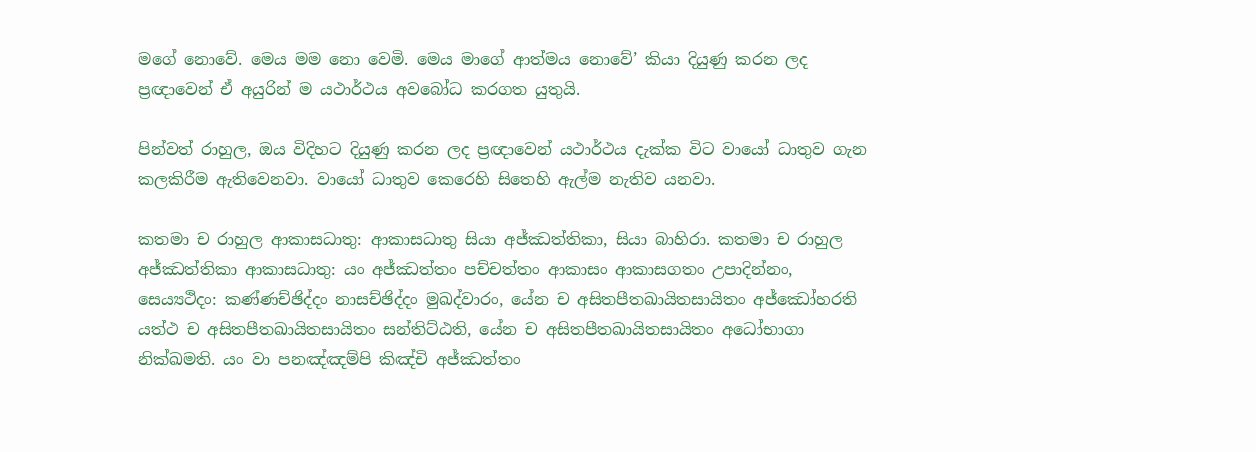මගේ නොවේ. මෙය මම නො වෙමි. මෙය මාගේ ආත්මය නොවේ’ කියා දියුණු කරන ලද ප්‍රඥාවෙන් ඒ අයුරින් ම යථාර්ථය අවබෝධ කරගත යුතුයි.

පින්වත් රාහුල, ඔය විදිහට දියුණු කරන ලද ප්‍රඥාවෙන් යථාර්ථය දැක්ක විට වායෝ ධාතුව ගැන කලකිරීම ඇතිවෙනවා. වායෝ ධාතුව කෙරෙහි සිතෙහි ඇල්ම නැතිව යනවා.

කතමා ච රාහුල ආකාසධාතු: ආකාසධාතු සියා අජ්ඣත්තිකා, සියා බාහිරා. කතමා ච රාහුල අජ්ඣත්තිකා ආකාසධාතු: යං අජ්ඣත්තං පච්චත්තං ආකාසං ආකාසගතං උපාදින්නං, සෙය්‍යථිදං: කණ්ණච්ඡිද්දං නාසච්ඡිද්දං මුඛද්වාරං, යේන ච අසිතපීතඛායිතසායිතං අජ්ඣෝහරති යත්ථ ච අසිතපීතඛායිතසායිතං සන්තිට්ඨති, යේන ච අසිතපීතඛායිතසායිතං අධෝභාගා නික්ඛමති. යං වා පනඤ්ඤම්පි කිඤ්චි අජ්ඣත්තං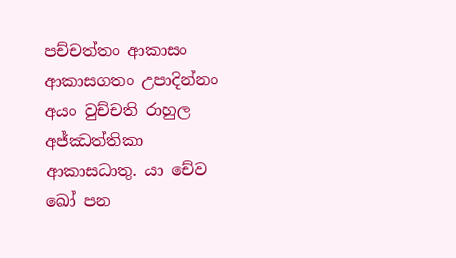පච්චත්තං ආකාසං ආකාසගතං උපාදින්නං අයං වුච්චති රාහුල අජ්ඣත්තිකා ආකාසධාතු. යා චේව ඛෝ පන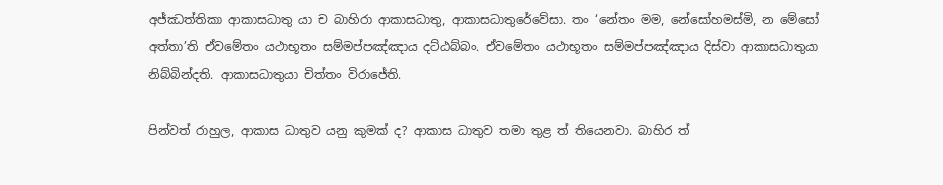අජ්ඣත්තිකා ආකාසධාතු යා ච බාහිරා ආකාසධාතු, ආකාසධාතුරේවේසා. තං ‘නේතං මම, නේසෝහමස්මි, න මේසෝ අත්තා’ති ඒවමේතං යථාභූතං සම්මප්පඤ්ඤාය දට්ඨබ්බං. ඒවමේතං යථාභූතං සම්මප්පඤ්ඤාය දිස්වා ආකාසධාතුයා නිබ්බින්දති. ආකාසධාතුයා චිත්තං විරාජේති.

පින්වත් රාහුල, ආකාස ධාතුව යනු කුමක් ද? ආකාස ධාතුව තමා තුළ ත් තියෙනවා. බාහිර ත්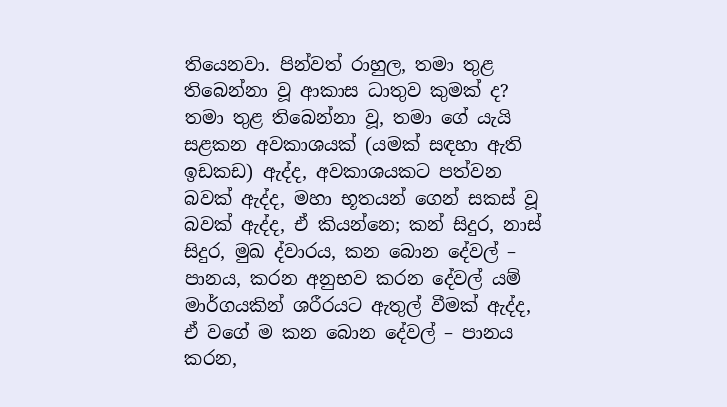තියෙනවා. පින්වත් රාහුල, තමා තුළ තිබෙන්නා වූ ආකාස ධාතුව කුමක් ද? තමා තුළ තිබෙන්නා වූ, තමා ගේ යැයි සළකන අවකාශයක් (යමක් සඳහා ඇති ඉඩකඩ) ඇද්ද, අවකාශයකට පත්වන බවක් ඇද්ද, මහා භූතයන් ගෙන් සකස් වූ බවක් ඇද්ද, ඒ කියන්නෙ; කන් සිදුර, නාස් සිදුර, මුඛ ද්වාරය, කන බොන දේවල් – පානය, කරන අනුභව කරන දේවල් යම් මාර්ගයකින් ශරීරයට ඇතුල් වීමක් ඇද්ද, ඒ වගේ ම කන බොන දේවල් – පානය කරන,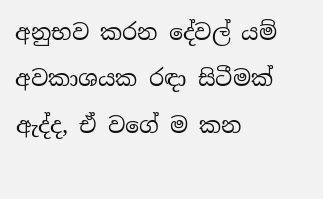අනුභව කරන දේවල් යම් අවකාශයක රඳා සිටීමක් ඇද්ද, ඒ වගේ ම කන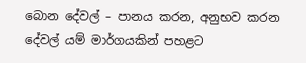බොන දේවල් – පානය කරන, අනුභව කරන දේවල් යම් මාර්ගයකින් පහළට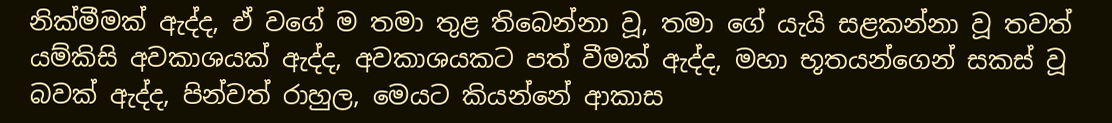නික්මීමක් ඇද්ද, ඒ වගේ ම තමා තුළ තිබෙන්නා වූ, තමා ගේ යැයි සළකන්නා වූ තවත් යම්කිසි අවකාශයක් ඇද්ද, අවකාශයකට පත් වීමක් ඇද්ද, මහා භූතයන්ගෙන් සකස් වූ බවක් ඇද්ද, පින්වත් රාහුල, මෙයට කියන්නේ ආකාස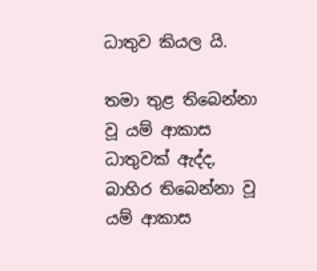ධාතුව කියල යි.

තමා තුළ තිබෙන්නා වූ යම් ආකාස ධාතුවක් ඇද්ද, බාහිර තිබෙන්නා වූ යම් ආකාස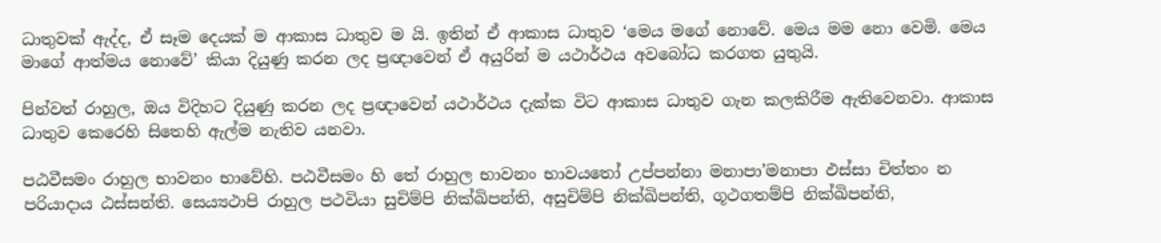ධාතුවක් ඇද්ද, ඒ සෑම දෙයක් ම ආකාස ධාතුව ම යි. ඉතින් ඒ ආකාස ධාතුව ‘මෙය මගේ නොවේ. මෙය මම නො වෙමි. මෙය මාගේ ආත්මය නොවේ’ කියා දියුණු කරන ලද ප්‍රඥාවෙන් ඒ අයුරින් ම යථාර්ථය අවබෝධ කරගත යුතුයි.

පින්වත් රාහුල, ඔය විදිහට දියුණු කරන ලද ප්‍රඥාවෙන් යථාර්ථය දැක්ක විට ආකාස ධාතුව ගැන කලකිරීම ඇතිවෙනවා. ආකාස ධාතුව කෙරෙහි සිතෙහි ඇල්ම නැතිව යනවා.

පඨවීසමං රාහුල භාවනං භාවේහි. පඨවීසමං හි තේ රාහුල භාවනං භාවයතෝ උප්පන්නා මනාපා’මනාපා ඵස්සා චිත්තං න පරියාදාය ඨස්සන්ති. සෙය්‍යථාපි රාහුල පථවියා සුචිම්පි නික්ඛිපන්ති, අසුචිම්පි නික්ඛිපන්ති, ගූථගතම්පි නික්ඛිපන්ති,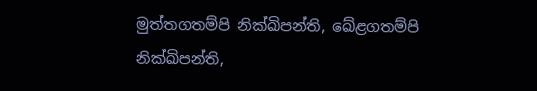මුත්තගතම්පි නික්ඛිපන්ති, ඛේළගතම්පි නික්ඛිපන්ති,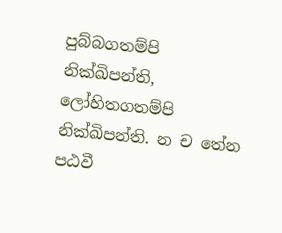පුබ්බගතම්පි නික්ඛිපන්ති, ලෝහිතගතම්පි නික්ඛිපන්ති. න ච තේන පඨවී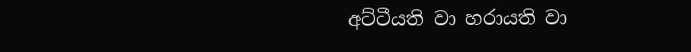අට්ටීයති වා හරායති වා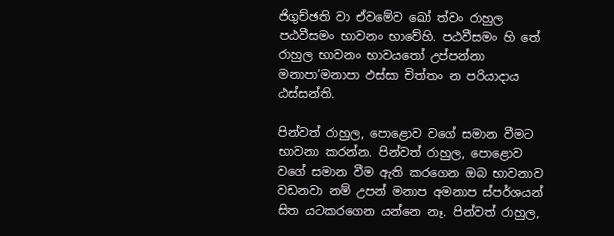ජිගුච්ඡති වා ඒවමේව ඛෝ ත්වං රාහුල පඨවීසමං භාවනං භාවේහි. පඨවීසමං හි තේ රාහුල භාවනං භාවයතෝ උප්පන්නා මනාපා’මනාපා ඵස්සා චිත්තං න පරියාදාය ඨස්සන්ති.

පින්වත් රාහුල, පොළොව වගේ සමාන වීමට භාවනා කරන්න. පින්වත් රාහුල, පොළොව වගේ සමාන වීම ඇති කරගෙන ඔබ භාවනාව වඩනවා නම් උපන් මනාප අමනාප ස්පර්ශයන් සිත යටකරගෙන යන්නෙ නෑ. පින්වත් රාහුල,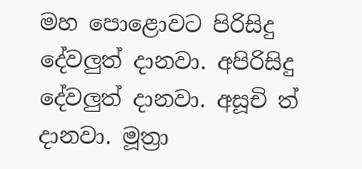මහ පොළොවට පිරිසිදු දේවලුත් දානවා. අපිරිසිදු දේවලුත් දානවා. අසූචි ත් දානවා. මූත්‍රා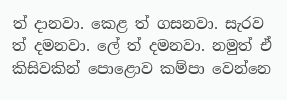ත් දානවා. කෙළ ත් ගසනවා. සැරව ත් දමනවා. ලේ ත් දමනවා. නමුත් ඒ කිසිවකින් පොළොව කම්පා වෙන්නෙ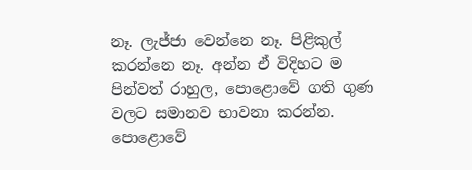නෑ. ලැජ්ජා වෙන්නෙ නෑ. පිළිකුල් කරන්නෙ නෑ. අන්න ඒ විදිහට ම පින්වත් රාහුල, පොළොවේ ගති ගුණ වලට සමානව භාවනා කරන්න. පොළොවේ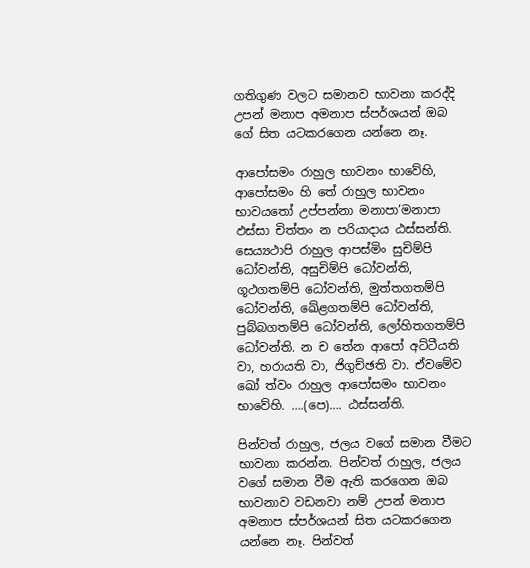ගතිගුණ වලට සමානව භාවනා කරද්දි උපන් මනාප අමනාප ස්පර්ශයන් ඔබ ගේ සිත යටකරගෙන යන්නෙ නෑ.

ආපෝසමං රාහුල භාවනං භාවේහි, ආපෝසමං හි තේ රාහුල භාවනං භාවයතෝ උප්පන්නා මනාපා’මනාපා ඵස්සා චිත්තං න පරියාදාය ඨස්සන්ති. සෙය්‍යථාපි රාහුල ආපස්මිං සුචිම්පි ධෝවන්ති, අසුචිම්පි ධෝවන්ති, ගූථගතම්පි ධෝවන්ති, මුත්තගතම්පි ධෝවන්ති, ඛේළගතම්පි ධෝවන්ති, පුබ්බගතම්පි ධෝවන්ති, ලෝහිතගතම්පි ධෝවන්ති. න ච තේන ආපෝ අට්ටීයති වා, හරායති වා, ජිගුච්ඡති වා. ඒවමේව ඛෝ ත්වං රාහුල ආපෝසමං භාවනං භාවේහි. ….(පෙ)…. ඨස්සන්ති.

පින්වත් රාහුල, ජලය වගේ සමාන වීමට භාවනා කරන්න. පින්වත් රාහුල, ජලය වගේ සමාන වීම ඇති කරගෙන ඔබ භාවනාව වඩනවා නම් උපන් මනාප අමනාප ස්පර්ශයන් සිත යටකරගෙන යන්නෙ නෑ. පින්වත්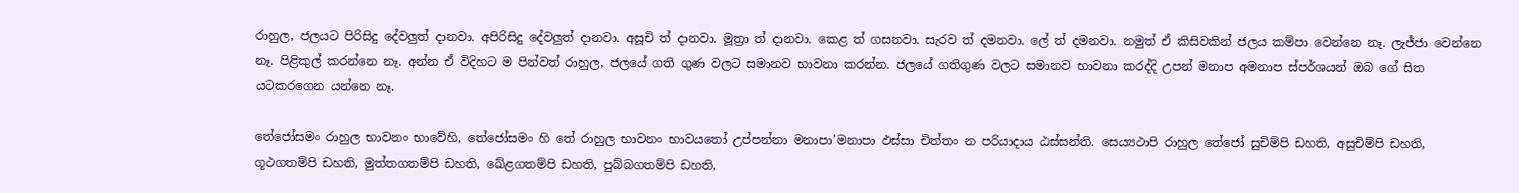රාහුල, ජලයට පිරිසිදු දේවලුත් දානවා. අපිරිසිදු දේවලුත් දානවා. අසූචි ත් දානවා. මූත්‍රා ත් දානවා. කෙළ ත් ගසනවා. සැරව ත් දමනවා. ලේ ත් දමනවා. නමුත් ඒ කිසිවකින් ජලය කම්පා වෙන්නෙ නෑ. ලැජ්ජා වෙන්නෙ නෑ. පිළිකුල් කරන්නෙ නෑ. අන්න ඒ විදිහට ම පින්වත් රාහුල, ජලයේ ගති ගුණ වලට සමානව භාවනා කරන්න. ජලයේ ගතිගුණ වලට සමානව භාවනා කරද්දි උපන් මනාප අමනාප ස්පර්ශයන් ඔබ ගේ සිත යටකරගෙන යන්නෙ නෑ.

තේජෝසමං රාහුල භාවනං භාවේහි, තේජෝසමං හි තේ රාහුල භාවනං භාවයතෝ උප්පන්නා මනාපා’මනාපා ඵස්සා චිත්තං න පරියාදාය ඨස්සන්ති. සෙය්‍යථාපි රාහුල තේජෝ සුචිම්පි ඩහති, අසුචිම්පි ඩහති, ගූථගතම්පි ඩහති, මුත්තගතම්පි ඩහති, ඛේළගතම්පි ඩහති, පුබ්බගතම්පි ඩහති,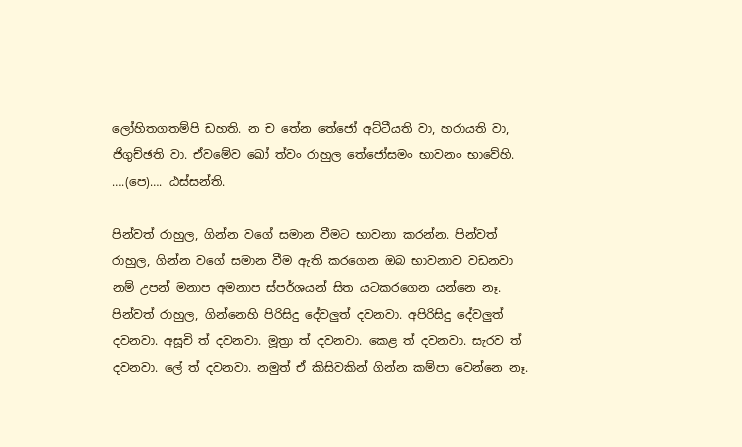ලෝහිතගතම්පි ඩහති. න ච තේන තේජෝ අට්ටීයති වා, හරායති වා, ජිගුච්ඡති වා. ඒවමේව ඛෝ ත්වං රාහුල තේජෝසමං භාවනං භාවේහි. ….(පෙ)…. ඨස්සන්ති.

පින්වත් රාහුල, ගින්න වගේ සමාන වීමට භාවනා කරන්න. පින්වත් රාහුල, ගින්න වගේ සමාන වීම ඇති කරගෙන ඔබ භාවනාව වඩනවා නම් උපන් මනාප අමනාප ස්පර්ශයන් සිත යටකරගෙන යන්නෙ නෑ. පින්වත් රාහුල, ගින්නෙහි පිරිසිදු දේවලුත් දවනවා. අපිරිසිදු දේවලුත් දවනවා. අසූචි ත් දවනවා. මූත්‍රා ත් දවනවා. කෙළ ත් දවනවා. සැරව ත් දවනවා. ලේ ත් දවනවා. නමුත් ඒ කිසිවකින් ගින්න කම්පා වෙන්නෙ නෑ.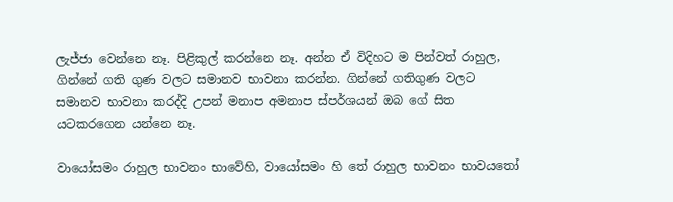ලැජ්ජා වෙන්නෙ නෑ. පිළිකුල් කරන්නෙ නෑ. අන්න ඒ විදිහට ම පින්වත් රාහුල, ගින්නේ ගති ගුණ වලට සමානව භාවනා කරන්න. ගින්නේ ගතිගුණ වලට සමානව භාවනා කරද්දි උපන් මනාප අමනාප ස්පර්ශයන් ඔබ ගේ සිත යටකරගෙන යන්නෙ නෑ.

වායෝසමං රාහුල භාවනං භාවේහි, වායෝසමං හි තේ රාහුල භාවනං භාවයතෝ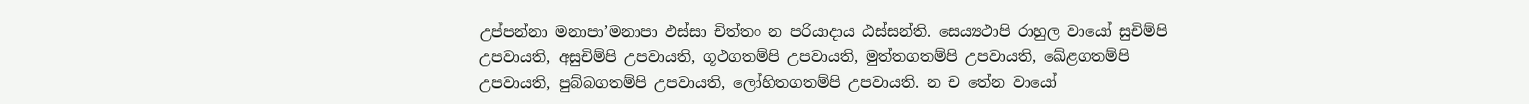උප්පන්නා මනාපා’මනාපා ඵස්සා චිත්තං න පරියාදාය ඨස්සන්ති. සෙය්‍යථාපි රාහුල වායෝ සුචිම්පි උපවායති, අසුචිම්පි උපවායති, ගූථගතම්පි උපවායති, මුත්තගතම්පි උපවායති, ඛේළගතම්පි උපවායති, පුබ්බගතම්පි උපවායති, ලෝහිතගතම්පි උපවායති. න ච තේන වායෝ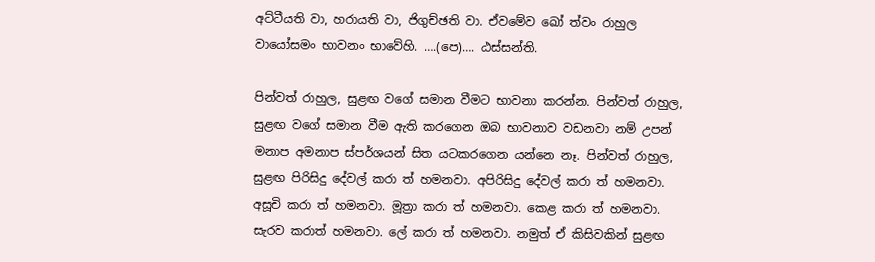අට්ටීයති වා, හරායති වා, ජිගුච්ඡති වා. ඒවමේව ඛෝ ත්වං රාහුල වායෝසමං භාවනං භාවේහි. ….(පෙ)…. ඨස්සන්ති.

පින්වත් රාහුල, සුළඟ වගේ සමාන වීමට භාවනා කරන්න. පින්වත් රාහුල, සුළඟ වගේ සමාන වීම ඇති කරගෙන ඔබ භාවනාව වඩනවා නම් උපන් මනාප අමනාප ස්පර්ශයන් සිත යටකරගෙන යන්නෙ නෑ. පින්වත් රාහුල, සුළඟ පිරිසිදු දේවල් කරා ත් හමනවා. අපිරිසිදු දේවල් කරා ත් හමනවා. අසූචි කරා ත් හමනවා. මූත්‍රා කරා ත් හමනවා. කෙළ කරා ත් හමනවා. සැරව කරාත් හමනවා. ලේ කරා ත් හමනවා. නමුත් ඒ කිසිවකින් සුළඟ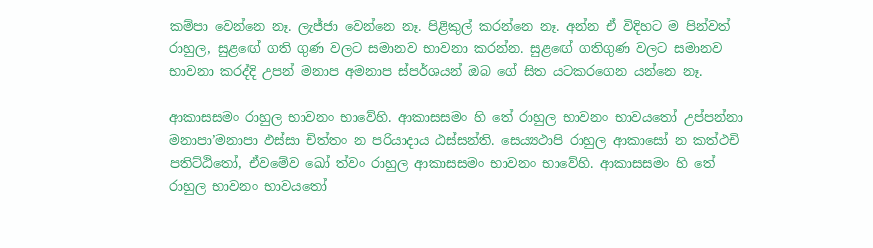කම්පා වෙන්නෙ නෑ. ලැජ්ජා වෙන්නෙ නෑ. පිළිකුල් කරන්නෙ නෑ. අන්න ඒ විදිහට ම පින්වත් රාහුල, සුළඟේ ගති ගුණ වලට සමානව භාවනා කරන්න. සුළඟේ ගතිගුණ වලට සමානව භාවනා කරද්දි උපන් මනාප අමනාප ස්පර්ශයන් ඔබ ගේ සිත යටකරගෙන යන්නෙ නෑ.

ආකාසසමං රාහුල භාවනං භාවේහි. ආකාසසමං හි තේ රාහුල භාවනං භාවයතෝ උප්පන්නා මනාපා’මනාපා ඵස්සා චිත්තං න පරියාදාය ඨස්සන්ති. සෙය්‍යථාපි රාහුල ආකාසෝ න කත්ථචි පතිට්ඨිතෝ, ඒවමේව ඛෝ ත්වං රාහුල ආකාසසමං භාවනං භාවේහි. ආකාසසමං හි තේ රාහුල භාවනං භාවයතෝ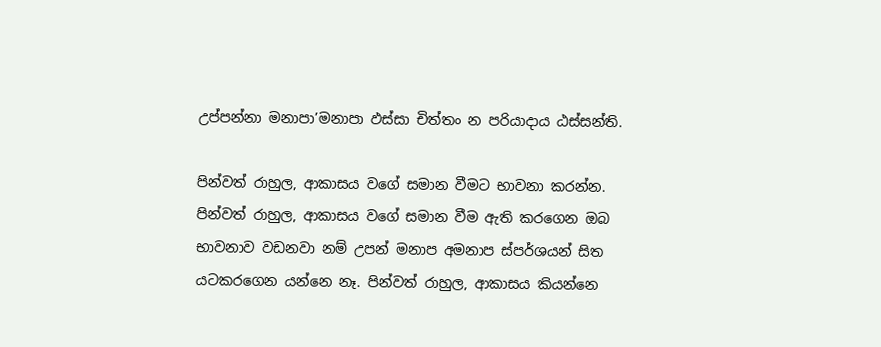උප්පන්නා මනාපා’මනාපා ඵස්සා චිත්තං න පරියාදාය ඨස්සන්ති.

පින්වත් රාහුල, ආකාසය වගේ සමාන වීමට භාවනා කරන්න. පින්වත් රාහුල, ආකාසය වගේ සමාන වීම ඇති කරගෙන ඔබ භාවනාව වඩනවා නම් උපන් මනාප අමනාප ස්පර්ශයන් සිත යටකරගෙන යන්නෙ නෑ. පින්වත් රාහුල, ආකාසය කියන්නෙ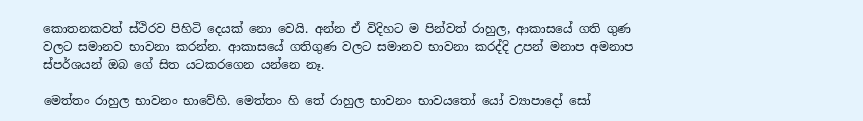කොතනකවත් ස්ථිරව පිහිටි දෙයක් නො වෙයි. අන්න ඒ විදිහට ම පින්වත් රාහුල, ආකාසයේ ගති ගුණ වලට සමානව භාවනා කරන්න. ආකාසයේ ගතිගුණ වලට සමානව භාවනා කරද්දි උපන් මනාප අමනාප ස්පර්ශයන් ඔබ ගේ සිත යටකරගෙන යන්නෙ නෑ.

මෙත්තං රාහුල භාවනං භාවේහි. මෙත්තං හි තේ රාහුල භාවනං භාවයතෝ යෝ ව්‍යාපාදෝ සෝ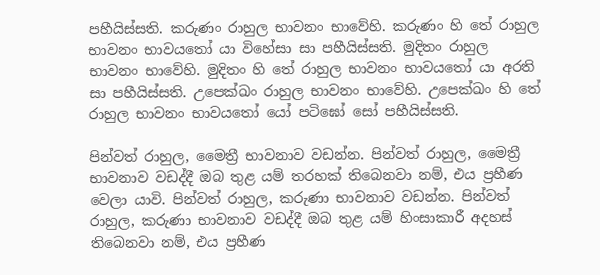පහීයිස්සති. කරුණං රාහුල භාවනං භාවේහි. කරුණං හි තේ රාහුල භාවනං භාවයතෝ යා විහේසා සා පහීයිස්සති. මුදිතං රාහුල භාවනං භාවේහි. මුදිතං හි තේ රාහුල භාවනං භාවයතෝ යා අරති සා පහීයිස්සති. උපෙක්ඛං රාහුල භාවනං භාවේහි. උපෙක්ඛං හි තේ රාහුල භාවනං භාවයතෝ යෝ පටිඝෝ සෝ පහීයිස්සති.

පින්වත් රාහුල, මෛත්‍රී භාවනාව වඩන්න. පින්වත් රාහුල, මෛත්‍රී භාවනාව වඩද්දී ඔබ තුළ යම් තරහක් තිබෙනවා නම්, එය ප්‍රහීණ වෙලා යාවි. පින්වත් රාහුල, කරුණා භාවනාව වඩන්න. පින්වත් රාහුල, කරුණා භාවනාව වඩද්දී ඔබ තුළ යම් හිංසාකාරී අදහස් තිබෙනවා නම්, එය ප්‍රහීණ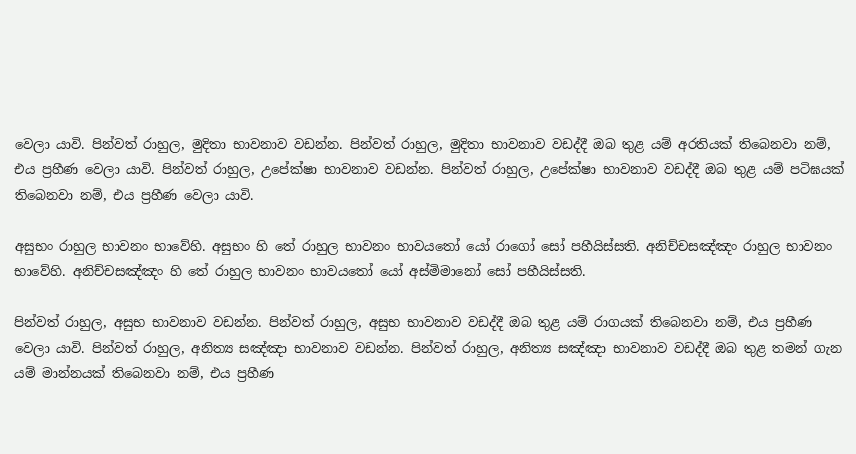වෙලා යාවි. පින්වත් රාහුල, මුදිතා භාවනාව වඩන්න. පින්වත් රාහුල, මුදිතා භාවනාව වඩද්දී ඔබ තුළ යම් අරතියක් තිබෙනවා නම්, එය ප්‍රහීණ වෙලා යාවි. පින්වත් රාහුල, උපේක්ෂා භාවනාව වඩන්න. පින්වත් රාහුල, උපේක්ෂා භාවනාව වඩද්දී ඔබ තුළ යම් පටිඝයක් තිබෙනවා නම්, එය ප්‍රහීණ වෙලා යාවි.

අසුභං රාහුල භාවනං භාවේහි. අසුභං හි තේ රාහුල භාවනං භාවයතෝ යෝ රාගෝ සෝ පහීයිස්සති. අනිච්චසඤ්ඤං රාහුල භාවනං භාවේහි. අනිච්චසඤ්ඤං හි තේ රාහුල භාවනං භාවයතෝ යෝ අස්මිමානෝ සෝ පහීයිස්සති.

පින්වත් රාහුල, අසුභ භාවනාව වඩන්න. පින්වත් රාහුල, අසුභ භාවනාව වඩද්දී ඔබ තුළ යම් රාගයක් තිබෙනවා නම්, එය ප්‍රහීණ වෙලා යාවි. පින්වත් රාහුල, අනිත්‍ය සඤ්ඤා භාවනාව වඩන්න. පින්වත් රාහුල, අනිත්‍ය සඤ්ඤා භාවනාව වඩද්දී ඔබ තුළ තමන් ගැන යම් මාන්නයක් තිබෙනවා නම්, එය ප්‍රහීණ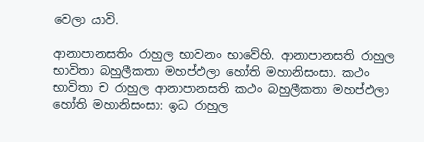වෙලා යාවි.

ආනාපානසතිං රාහුල භාවනං භාවේහි. ආනාපානසති රාහුල භාවිතා බහුලීකතා මහප්ඵලා හෝති මහානිසංසා. කථං භාවිතා ච රාහුල ආනාපානසති කථං බහුලීකතා මහප්ඵලා හෝති මහානිසංසා: ඉධ රාහුල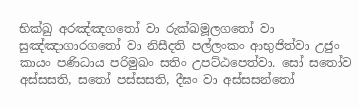භික්ඛු අරඤ්ඤගතෝ වා රුක්ඛමූලගතෝ වා සුඤ්ඤාගාරගතෝ වා නිසීදති පල්ලංකං ආභුජිත්වා උජුං කායං පණිධාය පරිමුඛං සතිං උපට්ඨපෙත්වා. සෝ සතෝව අස්සසති, සතෝ පස්සසති, දීඝං වා අස්සසන්තෝ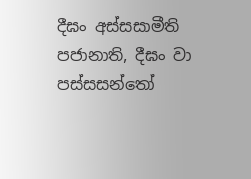දීඝං අස්සසාමීති පජානාති, දීඝං වා පස්සසන්තෝ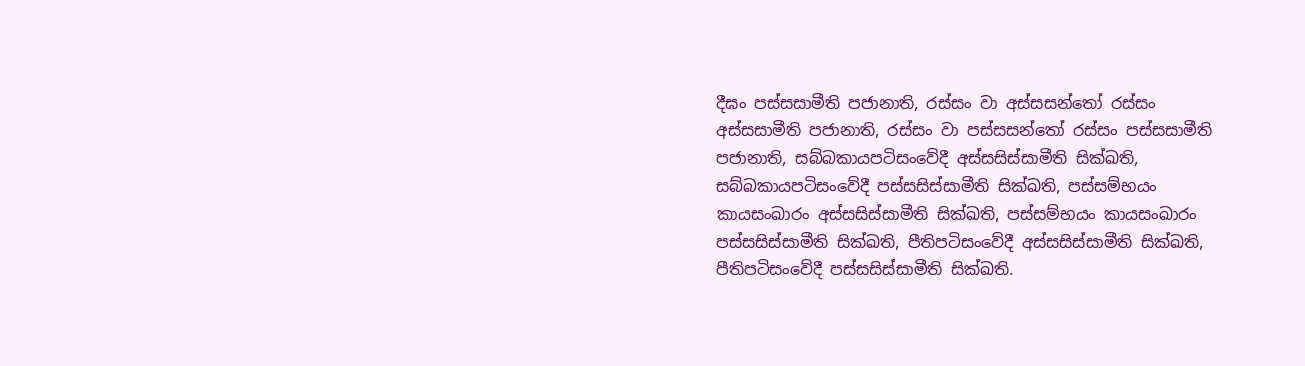දීඝං පස්සසාමීති පජානාති, රස්සං වා අස්සසන්තෝ රස්සං අස්සසාමීති පජානාති, රස්සං වා පස්සසන්තෝ රස්සං පස්සසාමීති පජානාති, සබ්බකායපටිසංවේදී අස්සසිස්සාමීති සික්ඛති, සබ්බකායපටිසංවේදී පස්සසිස්සාමීති සික්ඛති, පස්සම්භයං කායසංඛාරං අස්සසිස්සාමීති සික්ඛති, පස්සම්භයං කායසංඛාරං පස්සසිස්සාමීති සික්ඛති, පීතිපටිසංවේදී අස්සසිස්සාමීති සික්ඛති, පීතිපටිසංවේදී පස්සසිස්සාමීති සික්ඛති.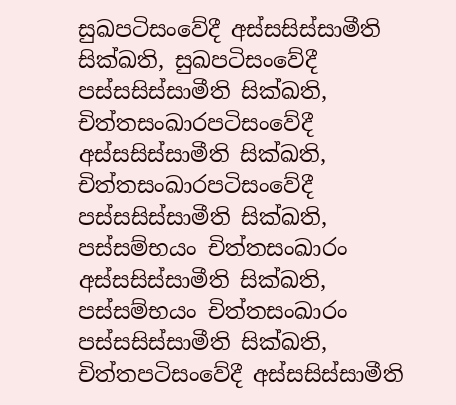සුඛපටිසංවේදී අස්සසිස්සාමීති සික්ඛති, සුඛපටිසංවේදී පස්සසිස්සාමීති සික්ඛති, චිත්තසංඛාරපටිසංවේදී අස්සසිස්සාමීති සික්ඛති, චිත්තසංඛාරපටිසංවේදී පස්සසිස්සාමීති සික්ඛති, පස්සම්භයං චිත්තසංඛාරං අස්සසිස්සාමීති සික්ඛති, පස්සම්භයං චිත්තසංඛාරං පස්සසිස්සාමීති සික්ඛති, චිත්තපටිසංවේදී අස්සසිස්සාමීති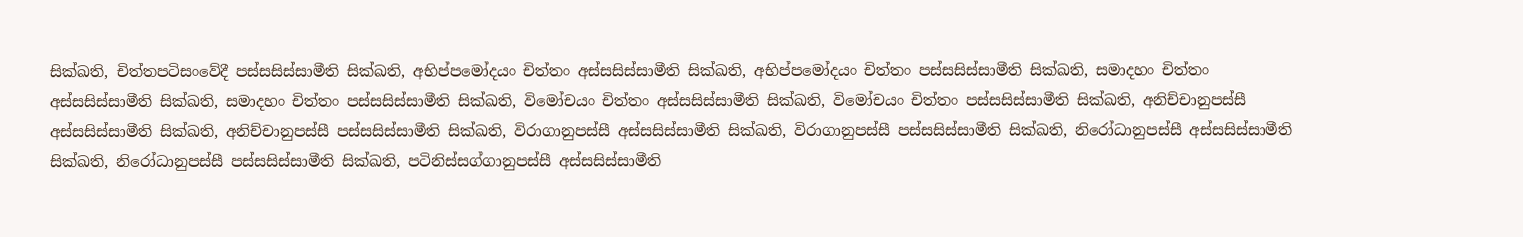සික්ඛති, චිත්තපටිසංවේදී පස්සසිස්සාමීති සික්ඛති, අභිප්පමෝදයං චිත්තං අස්සසිස්සාමීති සික්ඛති, අභිප්පමෝදයං චිත්තං පස්සසිස්සාමීති සික්ඛති, සමාදහං චිත්තං අස්සසිස්සාමීති සික්ඛති, සමාදහං චිත්තං පස්සසිස්සාමීති සික්ඛති, විමෝචයං චිත්තං අස්සසිස්සාමීති සික්ඛති, විමෝචයං චිත්තං පස්සසිස්සාමීති සික්ඛති, අනිච්චානුපස්සී අස්සසිස්සාමීති සික්ඛති, අනිච්චානුපස්සී පස්සසිස්සාමීති සික්ඛති, විරාගානුපස්සී අස්සසිස්සාමීති සික්ඛති, විරාගානුපස්සී පස්සසිස්සාමීති සික්ඛති, නිරෝධානුපස්සී අස්සසිස්සාමීති සික්ඛති, නිරෝධානුපස්සී පස්සසිස්සාමීති සික්ඛති, පටිනිස්සග්ගානුපස්සී අස්සසිස්සාමීති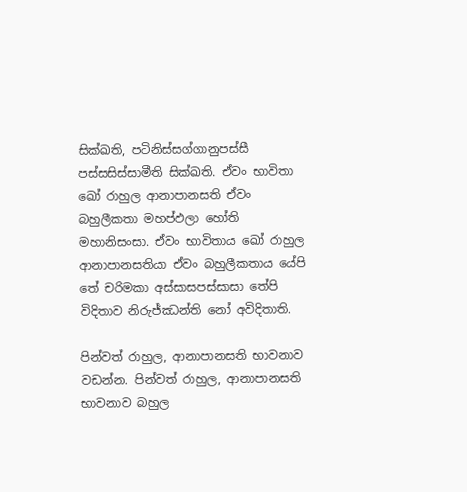සික්ඛති, පටිනිස්සග්ගානුපස්සී පස්සසිස්සාමීති සික්ඛති. ඒවං භාවිතා ඛෝ රාහුල ආනාපානසති ඒවං බහුලීකතා මහප්ඵලා හෝති මහානිසංසා. ඒවං භාවිතාය ඛෝ රාහුල ආනාපානසතියා ඒවං බහුලීකතාය යේපි තේ චරිමකා අස්සාසපස්සාසා තේපි විදිතාව නිරුජ්ඣන්ති නෝ අවිදිතාති.

පින්වත් රාහුල, ආනාපානසති භාවනාව වඩන්න. පින්වත් රාහුල, ආනාපානසති භාවනාව බහුල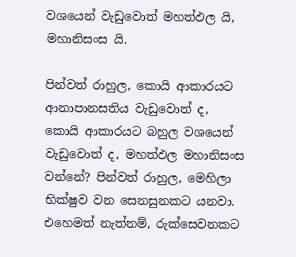වශයෙන් වැඩුවොත් මහත්ඵල යි, මහානිසංස යි.

පින්වත් රාහුල, කොයි ආකාරයට ආනාපානසතිය වැඩුවොත් ද, කොයි ආකාරයට බහුල වශයෙන් වැඩුවොත් ද, මහත්ඵල මහානිසංස වන්නේ? පින්වත් රාහුල, මෙහිලා භික්ෂුව වන සෙනසුනකට යනවා. එහෙමත් නැත්නම්, රුක්සෙවනකට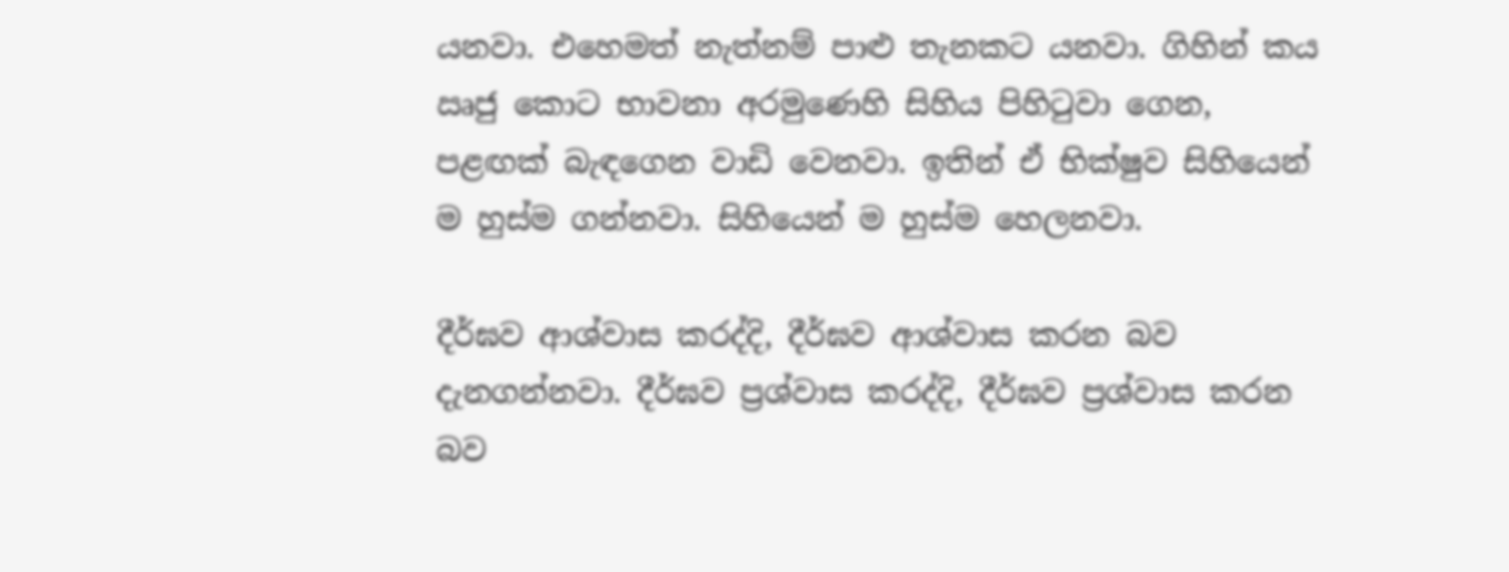යනවා. එහෙමත් නැත්නම් පාළු තැනකට යනවා. ගිහින් කය ඍජු කොට භාවනා අරමුණෙහි සිහිය පිහිටුවා ගෙන, පළඟක් බැඳගෙන වාඩි වෙනවා. ඉතින් ඒ භික්ෂුව සිහියෙන් ම හුස්ම ගන්නවා. සිහියෙන් ම හුස්ම හෙලනවා.

දීර්ඝව ආශ්වාස කරද්දි, දීර්ඝව ආශ්වාස කරන බව දැනගන්නවා. දීර්ඝව ප්‍රශ්වාස කරද්දි, දීර්ඝව ප්‍රශ්වාස කරන බව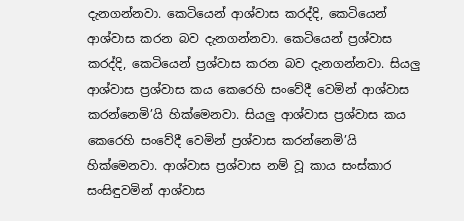දැනගන්නවා. කෙටියෙන් ආශ්වාස කරද්දි, කෙටියෙන් ආශ්වාස කරන බව දැනගන්නවා. කෙටියෙන් ප්‍රශ්වාස කරද්දි, කෙටියෙන් ප්‍රශ්වාස කරන බව දැනගන්නවා. සියලු ආශ්වාස ප්‍රශ්වාස කය කෙරෙහි සංවේදී වෙමින් ආශ්වාස කරන්නෙමි’යි හික්මෙනවා. සියලු ආශ්වාස ප්‍රශ්වාස කය කෙරෙහි සංවේදී වෙමින් ප්‍රශ්වාස කරන්නෙමි’යි හික්මෙනවා. ආශ්වාස ප්‍රශ්වාස නම් වූ කාය සංස්කාර සංසිඳුවමින් ආශ්වාස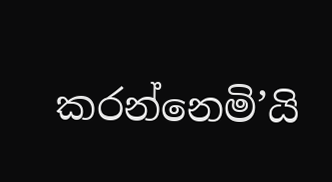කරන්නෙමි’යි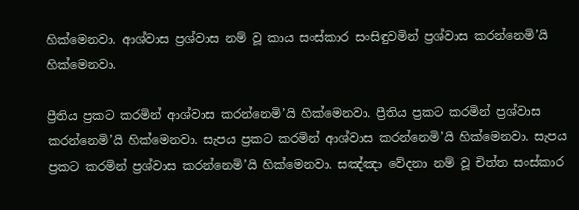හික්මෙනවා. ආශ්වාස ප්‍රශ්වාස නම් වූ කාය සංස්කාර සංසිඳුවමින් ප්‍රශ්වාස කරන්නෙමි’යි හික්මෙනවා.

ප්‍රීතිය ප්‍රකට කරමින් ආශ්වාස කරන්නෙමි’යි හික්මෙනවා. ප්‍රීතිය ප්‍රකට කරමින් ප්‍රශ්වාස කරන්නෙමි’යි හික්මෙනවා. සැපය ප්‍රකට කරමින් ආශ්වාස කරන්නෙමි’යි හික්මෙනවා. සැපය ප්‍රකට කරමින් ප්‍රශ්වාස කරන්නෙමි’යි හික්මෙනවා. සඤ්ඤා වේදනා නම් වූ චිත්ත සංස්කාර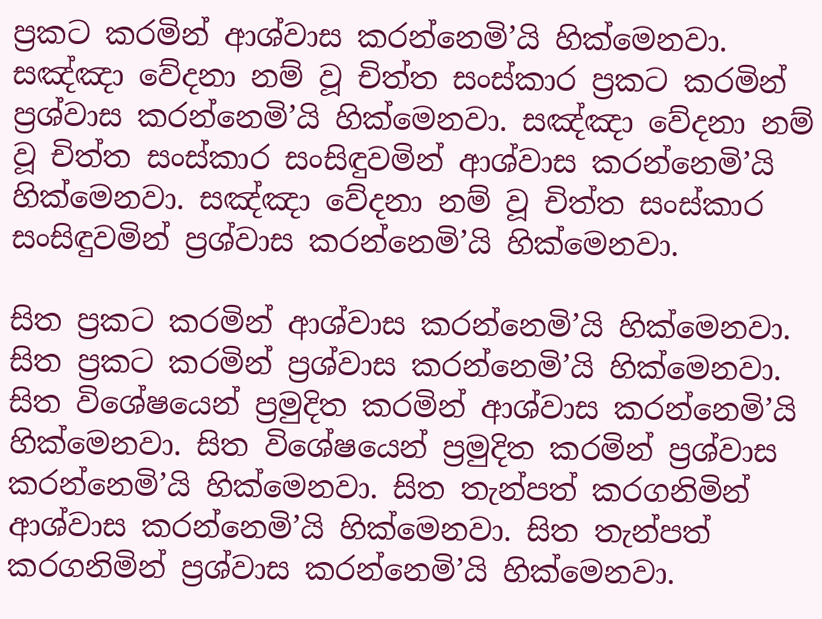ප්‍රකට කරමින් ආශ්වාස කරන්නෙමි’යි හික්මෙනවා. සඤ්ඤා වේදනා නම් වූ චිත්ත සංස්කාර ප්‍රකට කරමින් ප්‍රශ්වාස කරන්නෙමි’යි හික්මෙනවා. සඤ්ඤා වේදනා නම් වූ චිත්ත සංස්කාර සංසිඳුවමින් ආශ්වාස කරන්නෙමි’යි හික්මෙනවා. සඤ්ඤා වේදනා නම් වූ චිත්ත සංස්කාර සංසිඳුවමින් ප්‍රශ්වාස කරන්නෙමි’යි හික්මෙනවා.

සිත ප්‍රකට කරමින් ආශ්වාස කරන්නෙමි’යි හික්මෙනවා. සිත ප්‍රකට කරමින් ප්‍රශ්වාස කරන්නෙමි’යි හික්මෙනවා. සිත විශේෂයෙන් ප්‍රමුදිත කරමින් ආශ්වාස කරන්නෙමි’යි හික්මෙනවා. සිත විශේෂයෙන් ප්‍රමුදිත කරමින් ප්‍රශ්වාස කරන්නෙමි’යි හික්මෙනවා. සිත තැන්පත් කරගනිමින් ආශ්වාස කරන්නෙමි’යි හික්මෙනවා. සිත තැන්පත් කරගනිමින් ප්‍රශ්වාස කරන්නෙමි’යි හික්මෙනවා.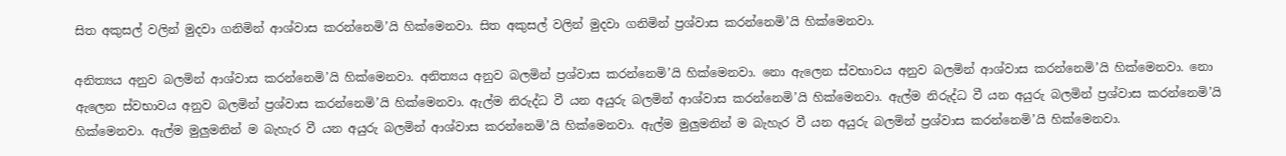සිත අකුසල් වලින් මුදවා ගනිමින් ආශ්වාස කරන්නෙමි’යි හික්මෙනවා. සිත අකුසල් වලින් මුදවා ගනිමින් ප්‍රශ්වාස කරන්නෙමි’යි හික්මෙනවා.

අනිත්‍යය අනුව බලමින් ආශ්වාස කරන්නෙමි’යි හික්මෙනවා. අනිත්‍යය අනුව බලමින් ප්‍රශ්වාස කරන්නෙමි’යි හික්මෙනවා. නො ඇලෙන ස්වභාවය අනුව බලමින් ආශ්වාස කරන්නෙමි’යි හික්මෙනවා. නො ඇලෙන ස්වභාවය අනුව බලමින් ප්‍රශ්වාස කරන්නෙමි’යි හික්මෙනවා. ඇල්ම නිරුද්ධ වී යන අයුරු බලමින් ආශ්වාස කරන්නෙමි’යි හික්මෙනවා. ඇල්ම නිරුද්ධ වී යන අයුරු බලමින් ප්‍රශ්වාස කරන්නෙමි’යි හික්මෙනවා. ඇල්ම මුලුමනින් ම බැහැර වී යන අයුරු බලමින් ආශ්වාස කරන්නෙමි’යි හික්මෙනවා. ඇල්ම මුලුමනින් ම බැහැර වී යන අයුරු බලමින් ප්‍රශ්වාස කරන්නෙමි’යි හික්මෙනවා.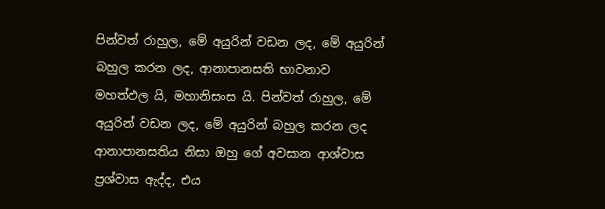පින්වත් රාහුල, මේ අයුරින් වඩන ලද, මේ අයුරින් බහුල කරන ලද, ආනාපානසති භාවනාව මහත්ඵල යි, මහානිසංස යි. පින්වත් රාහුල, මේ අයුරින් වඩන ලද, මේ අයුරින් බහුල කරන ලද ආනාපානසතිය නිසා ඔහු ගේ අවසාන ආශ්වාස ප්‍රශ්වාස ඇද්ද, එය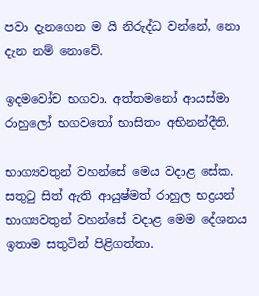පවා දැනගෙන ම යි නිරුද්ධ වන්නේ, නො දැන නම් නොවේ.

ඉදමවෝච භගවා. අත්තමනෝ ආයස්මා රාහුලෝ භගවතෝ භාසිතං අභිනන්දීති.

භාග්‍යවතුන් වහන්සේ මෙය වදාළ සේක. සතුටු සිත් ඇති ආයුෂ්මත් රාහුල භද්‍රයන් භාග්‍යවතුන් වහන්සේ වදාළ මෙම දේශනය ඉතාම සතුටින් පිළිගත්තා.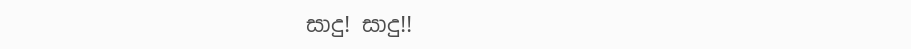සාදු! සාදු!!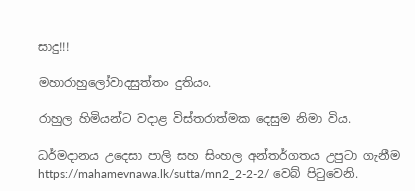සාදු!!!

මහාරාහුලෝවාදසුත්තං දුතියං.

රාහුල හිමියන්ට වදාළ විස්තරාත්මක දෙසුම නිමා විය.

ධර්මදානය උදෙසා පාලි සහ සිංහල අන්තර්ගතය උපුටා ගැනීම https://mahamevnawa.lk/sutta/mn2_2-2-2/ වෙබ් පිටුවෙනි.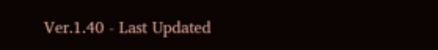Ver.1.40 - Last Updated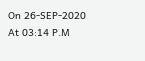On 26-SEP-2020 At 03:14 P.M